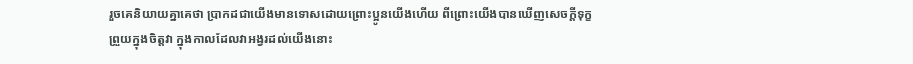រួចគេនិយាយគ្នាគេថា ប្រាកដជាយើងមានទោសដោយព្រោះប្អូនយើងហើយ ពីព្រោះយើងបានឃើញសេចក្ដីទុក្ខព្រួយក្នុងចិត្តវា ក្នុងកាលដែលវាអង្វរដល់យើងនោះ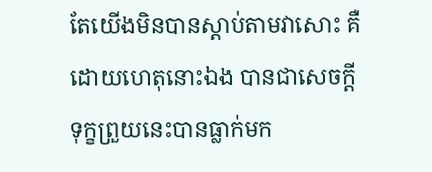តែយើងមិនបានស្តាប់តាមវាសោះ គឺដោយហេតុនោះឯង បានជាសេចក្ដីទុក្ខព្រួយនេះបានធ្លាក់មក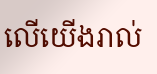លើយើងរាល់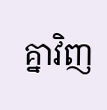គ្នាវិញ